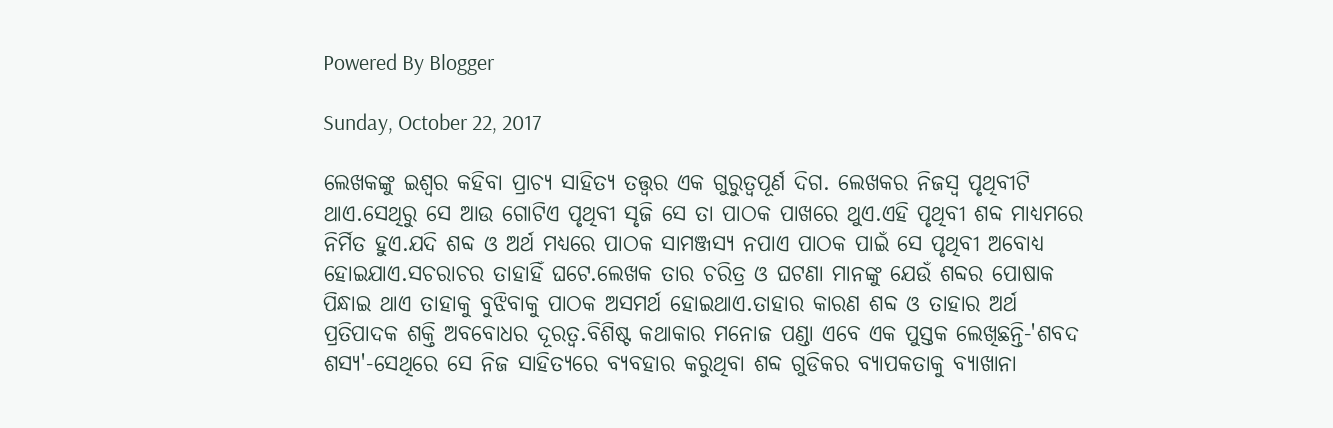Powered By Blogger

Sunday, October 22, 2017

ଲେଖକଙ୍କୁ ଇଶ୍ଵର କହିବା ପ୍ରାଚ୍ୟ ସାହିତ୍ୟ ତତ୍ତ୍ୱର ଏକ ଗୁରୁତ୍ୱପୂର୍ଣ ଦିଗ. ଲେଖକର ନିଜସ୍ଵ ପୃଥିବୀଟି ଥାଏ.ସେଥିରୁ ସେ ଆଉ ଗୋଟିଏ ପୃଥିବୀ ସୃଜି ସେ ତା ପାଠକ ପାଖରେ ଥୁଏ.ଏହି ପୃଥିବୀ ଶବ୍ଦ ମାଧ୍ୟମରେ ନିର୍ମିତ ହୁଏ.ଯଦି ଶବ୍ଦ ଓ ଅର୍ଥ ମଧ୍ୟରେ ପାଠକ ସାମଞ୍ଜସ୍ୟ ନପାଏ ପାଠକ ପାଇଁ ସେ ପୃଥିବୀ ଅବୋଧ୍ୟ ହୋଇଯାଏ.ସଚରାଚର ତାହାହିଁ ଘଟେ.ଲେଖକ ତାର ଚରିତ୍ର ଓ ଘଟଣା ମାନଙ୍କୁ ଯେଉଁ ଶବ୍ଦର ପୋଷାକ ପିନ୍ଧାଇ ଥାଏ ତାହାକୁ ବୁଝିବାକୁ ପାଠକ ଅସମର୍ଥ ହୋଇଥାଏ.ତାହାର କାରଣ ଶବ୍ଦ ଓ ତାହାର ଅର୍ଥ ପ୍ରତିପାଦକ ଶକ୍ତି ଅବବୋଧର ଦୂରତ୍ବ.ବିଶିଷ୍ଟ କଥାକାର ମନୋଜ ପଣ୍ଡା ଏବେ ଏକ ପୁସ୍ତକ ଲେଖିଛନ୍ତି-'ଶବଦ ଶସ୍ୟ'-ସେଥିରେ ସେ ନିଜ ସାହିତ୍ୟରେ ବ୍ୟବହାର କରୁଥିବା ଶବ୍ଦ ଗୁଡିକର ବ୍ୟାପକତାକୁ ବ୍ୟାଖାନା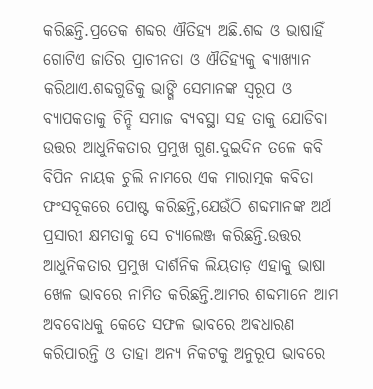କରିଛନ୍ତି.ପ୍ରତେକ ଶବ୍ଦର ଐତିହ୍ୟ ଅଛି.ଶବ୍ଦ ଓ ଭାଷାହିଁ ଗୋଟିଏ ଜାତିର ପ୍ରାଚୀନତା ଓ ଐତିହ୍ୟକୁ ଵ୍ୟାଖ୍ୟାନ କରିଥାଏ.ଶବ୍ଦଗୁଡିକୁ ଭାଙ୍ଗି ସେମାନଙ୍କ ସ୍ୱରୂପ ଓ ବ୍ୟାପକତାକୁ ଚିନ୍ହି ସମାଜ ବ୍ୟବସ୍ଥା ସହ ତାକୁ ଯୋଡିବା ଉତ୍ତର ଆଧୁନିକତାର ପ୍ରମୁଖ ଗୁଣ.ଦୁଇଦିନ ତଳେ କବି ବିପିନ ନାୟକ ଚୁଲି ନାମରେ ଏକ ମାରାତ୍ମକ କବିତା ଫଂସବୂକରେ ପୋଷ୍ଟ କରିଛନ୍ତି,ଯେଉଁଠି ଶବ୍ଦମାନଙ୍କ ଅର୍ଥ ପ୍ରସାରୀ କ୍ଷମତାକୁ ସେ ଚ୍ୟାଲେଞ୍ଜ କରିଛନ୍ତି.ଉତ୍ତର ଆଧୁନିକତାର ପ୍ରମୁଖ ଦାର୍ଶନିକ ଲିୟତାଡ଼ ଏହାକୁ ଭାଷା ଖେଳ ଭାବରେ ନାମିତ କରିଛନ୍ତି.ଆମର ଶବ୍ଦମାନେ ଆମ ଅବବୋଧକୁ କେତେ ସଫଳ ଭାବରେ ଅଵଧାରଣ କରିପାରନ୍ତି ଓ ତାହା ଅନ୍ୟ ନିକଟକୁ ଅନୁରୂପ ଭାବରେ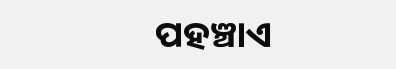ପହଞ୍ଚାଏ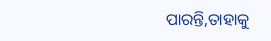ପାରନ୍ତି,ତାହାକୁ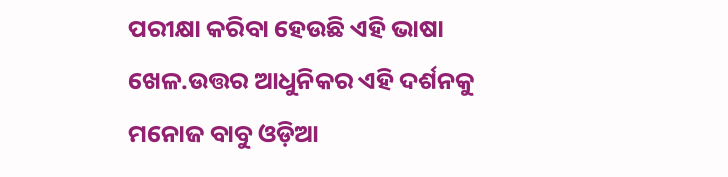ପରୀକ୍ଷା କରିବା ହେଉଛି ଏହି ଭାଷା ଖେଳ.ଉତ୍ତର ଆଧୁନିକର ଏହି ଦର୍ଶନକୁ ମନୋଜ ବାବୁ ଓଡ଼ିଆ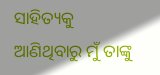ସାହିତ୍ୟକୁ ଆଣିଥିବାରୁ ମୁଁ ତାଙ୍କୁ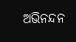ଅଭିନନ୍ଦନ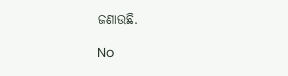ଜଣାଉଛି.

No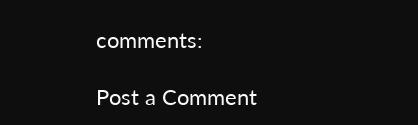comments:

Post a Comment